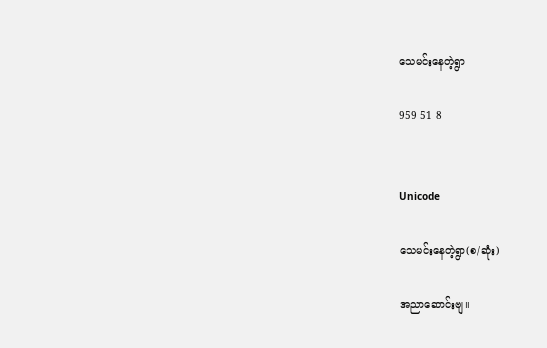သေမင်းနေတဲ့ရွာ

959 51 8


Unicode

သေမင်းနေတဲ့ရွာ(စ/ဆုံး)

အညာဆောင်းဗျ။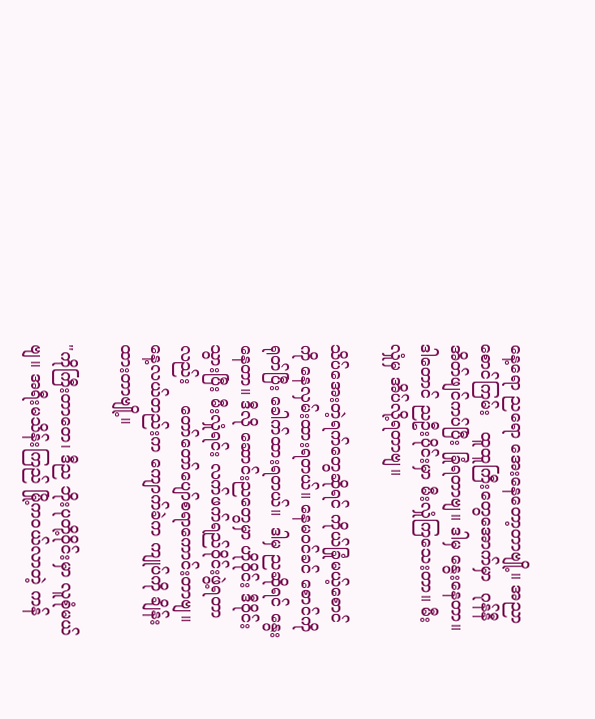နေ့ရော ညရော အေးနေတော့တာဗျို့။ အညာ
စောင်ကြမ်း   ထူထူကြီးတွေအောက်မှာ  ဂုန်နီ
အိတ်ဖျင်ကပ်ပြီး ခြုံရတာဗျ။ ဒါမှ နွေးနေတာ။
ဒါတောင် ညဦးပိုင်းမှာ မီးလှုံကြသေးတာ။ မီး
လှုံမှ အိပ်လို့ရတာဗျ။

သိပ်အေးတဲ့ရက်တွေဆိုရင် ကိုယ်ခြုံမယ့်စောင်
ကို နေလှမ်းထားရတယ်။ နေမဝင်ခင် စောင်ကို
ရုတ်ပြီး ခေါက်ထားရတယ်။  ဒါမှ ညဆိုရင် နွေး
နေတာ။ ဒီလို ဆောင်းညတွေမှာ ဟိုဝိုင်း ဒီဝိုင်း
သွားပြီး မီးလှုံရင်း လက်ဖက်ရည်ဝိုင်းဖွဲ့ရတာ
လည်း    တော်တော်ပျော်စရာကောင်းတာဗျ။
နေ့လယ်တည်းက ကျောက်ခဲက ကျုပ်ကို ချိန်း
ထားတာဗျို့။

"ကိုကြီးတာတေ၊ ဒီည ဘိုးပုတို့ဝိုင်းမှာ လူစုံမယ်
ဗျ။ အရီးမသိန်းကြည် မြို့ကဝယ်လာတဲ့ ကန်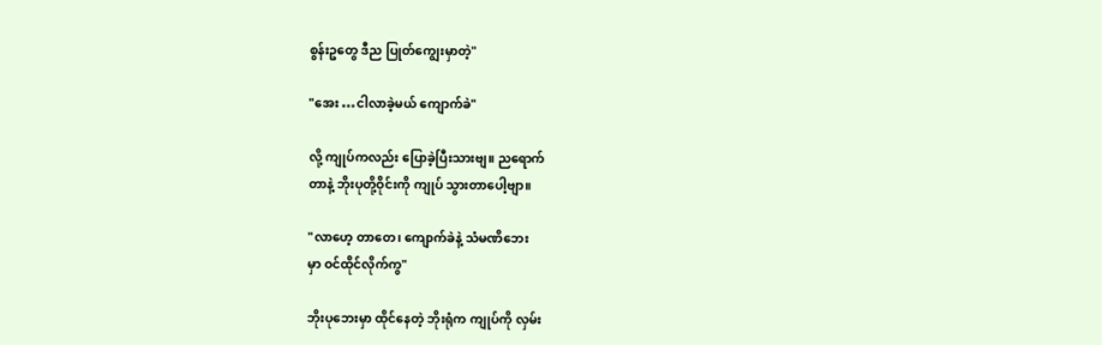စွန်းဥတွေ ဒီည ပြုတ်ကျွေးမှာတဲ့"

"အေး …ငါလာခဲ့မယ် ကျောက်ခဲ"

လို့ ကျုပ်ကလည်း ပြောခဲ့ပြီးသားဗျ။ ညရောက်
တာနဲ့ ဘိုးပုတို့ဝိုင်းကို ကျုပ် သွားတာပေါ့ဗျာ။

"လာဟေ့ တာတေ၊ ကျောက်ခဲနဲ့ သံမဏိဘေး
မှာ ဝင်ထိုင်လိုက်ကွ"

ဘိုးပုဘေးမှာ ထိုင်နေတဲ့ ဘိုးရုံက ကျုပ်ကို လှမ်း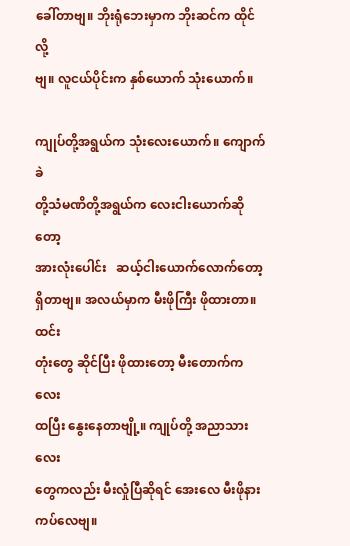ခေါ်တာဗျ။ ဘိုးရုံဘေးမှာက ဘိုးဆင်က ထိုင်လို့
ဗျ။ လူငယ်ပိုင်းက နှစ်ယောက် သုံးယောက်။

ကျုပ်တို့အရွယ်က သုံးလေးယောက်။ ကျောက်ခဲ
တို့သံမဏိတို့အရွယ်က လေးငါးယောက်ဆိုတော့
အားလုံးပေါင်း   ဆယ့်ငါးယောက်လောက်တော့
ရှိတာဗျ။ အလယ်မှာက မီးဖိုကြီး ဖိုထားတာ။ထင်း
တုံးတွေ ဆိုင်ပြီး ဖိုထားတော့ မီးတောက်ကလေး
ထပြီး နွေးနေတာဗျို့။ ကျုပ်တို့ အညာသားလေး
တွေကလည်း မီးလှုံပြီဆိုရင် အေးလေ မီးဖိုနား
ကပ်လေဗျ။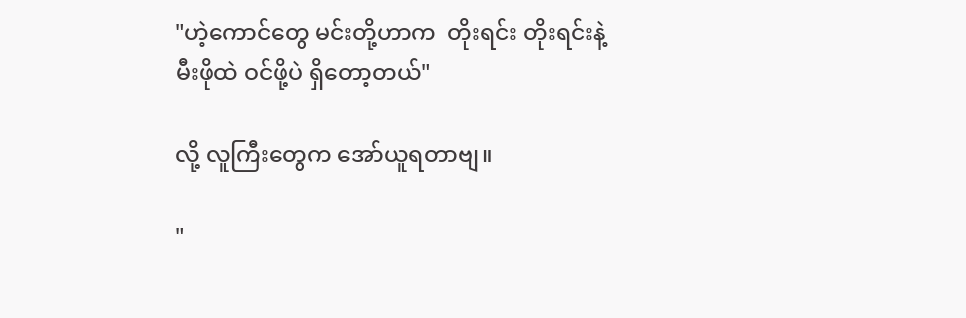"ဟဲ့ကောင်တွေ မင်းတို့ဟာက  တိုးရင်း တိုးရင်းနဲ့
မီးဖိုထဲ ဝင်ဖို့ပဲ ရှိတော့တယ်"

လို့ လူကြီးတွေက အော်ယူရတာဗျ။

"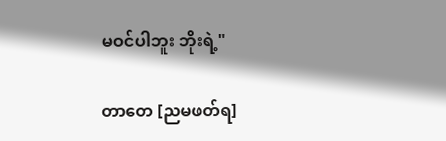မဝင်ပါဘူး ဘိုးရဲ့"

တာတေ [ညမဖတ်ရ]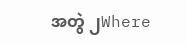အတွဲ ၂Where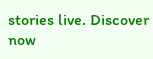stories live. Discover now